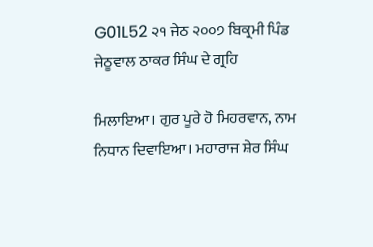G01L52 ੨੧ ਜੇਠ ੨੦੦੭ ਬਿਕ੍ਰਮੀ ਪਿੰਡ ਜੇਠੂਵਾਲ ਠਾਕਰ ਸਿੰਘ ਦੇ ਗ੍ਰਹਿ

ਮਿਲਾਇਆ। ਗੁਰ ਪੂਰੇ ਹੋ ਮਿਹਰਵਾਨ, ਨਾਮ ਨਿਧਾਨ ਦਿਵਾਇਆ। ਮਹਾਰਾਜ ਸ਼ੇਰ ਸਿੰਘ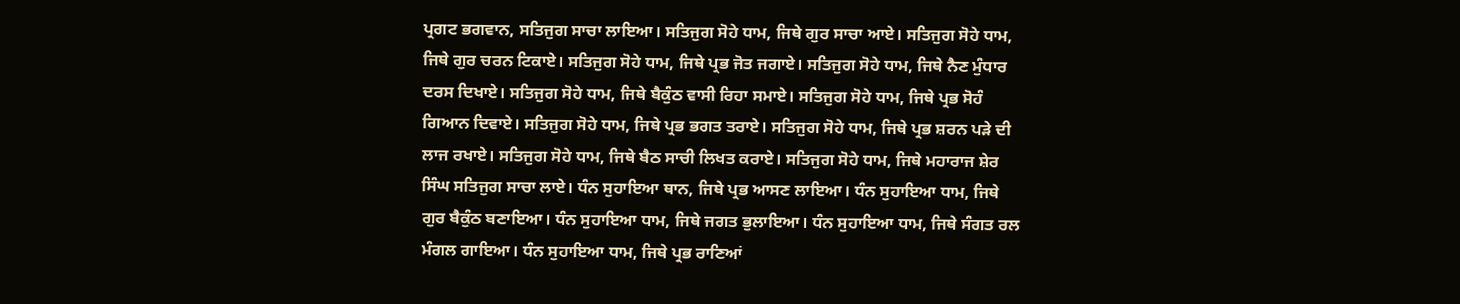ਪ੍ਰਗਟ ਭਗਵਾਨ, ਸਤਿਜੁਗ ਸਾਚਾ ਲਾਇਆ। ਸਤਿਜੁਗ ਸੋਹੇ ਧਾਮ, ਜਿਥੇ ਗੁਰ ਸਾਚਾ ਆਏ। ਸਤਿਜੁਗ ਸੋਹੇ ਧਾਮ, ਜਿਥੇ ਗੁਰ ਚਰਨ ਟਿਕਾਏ। ਸਤਿਜੁਗ ਸੋਹੇ ਧਾਮ, ਜਿਥੇ ਪ੍ਰਭ ਜੋਤ ਜਗਾਏ। ਸਤਿਜੁਗ ਸੋਹੇ ਧਾਮ, ਜਿਥੇ ਨੈਣ ਮੁੰਧਾਰ ਦਰਸ ਦਿਖਾਏ। ਸਤਿਜੁਗ ਸੋਹੇ ਧਾਮ, ਜਿਥੇ ਬੈਕੁੰਠ ਵਾਸੀ ਰਿਹਾ ਸਮਾਏ। ਸਤਿਜੁਗ ਸੋਹੇ ਧਾਮ, ਜਿਥੇ ਪ੍ਰਭ ਸੋਹੰ ਗਿਆਨ ਦਿਵਾਏ। ਸਤਿਜੁਗ ਸੋਹੇ ਧਾਮ, ਜਿਥੇ ਪ੍ਰਭ ਭਗਤ ਤਰਾਏ। ਸਤਿਜੁਗ ਸੋਹੇ ਧਾਮ, ਜਿਥੇ ਪ੍ਰਭ ਸ਼ਰਨ ਪੜੇ ਦੀ ਲਾਜ ਰਖਾਏ। ਸਤਿਜੁਗ ਸੋਹੇ ਧਾਮ, ਜਿਥੇ ਬੈਠ ਸਾਚੀ ਲਿਖਤ ਕਰਾਏ। ਸਤਿਜੁਗ ਸੋਹੇ ਧਾਮ, ਜਿਥੇ ਮਹਾਰਾਜ ਸ਼ੇਰ ਸਿੰਘ ਸਤਿਜੁਗ ਸਾਚਾ ਲਾਏ। ਧੰਨ ਸੁਹਾਇਆ ਥਾਨ, ਜਿਥੇ ਪ੍ਰਭ ਆਸਣ ਲਾਇਆ। ਧੰਨ ਸੁਹਾਇਆ ਧਾਮ, ਜਿਥੇ ਗੁਰ ਬੈਕੁੰਠ ਬਣਾਇਆ। ਧੰਨ ਸੁਹਾਇਆ ਧਾਮ, ਜਿਥੇ ਜਗਤ ਭੁਲਾਇਆ। ਧੰਨ ਸੁਹਾਇਆ ਧਾਮ, ਜਿਥੇ ਸੰਗਤ ਰਲ ਮੰਗਲ ਗਾਇਆ। ਧੰਨ ਸੁਹਾਇਆ ਧਾਮ, ਜਿਥੇ ਪ੍ਰਭ ਰਾਣਿਆਂ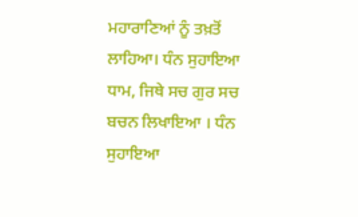ਮਹਾਰਾਣਿਆਂ ਨੂੰ ਤਖ਼ਤੋਂ ਲਾਹਿਆ। ਧੰਨ ਸੁਹਾਇਆ ਧਾਮ, ਜਿਥੇ ਸਚ ਗੁਰ ਸਚ ਬਚਨ ਲਿਖਾਇਆ । ਧੰਨ ਸੁਹਾਇਆ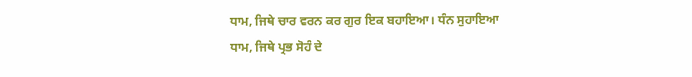ਧਾਮ, ਜਿਥੇ ਚਾਰ ਵਰਨ ਕਰ ਗੁਰ ਇਕ ਬਹਾਇਆ। ਧੰਨ ਸੁਹਾਇਆ ਧਾਮ, ਜਿਥੇ ਪ੍ਰਭ ਸੋਹੰ ਦੇ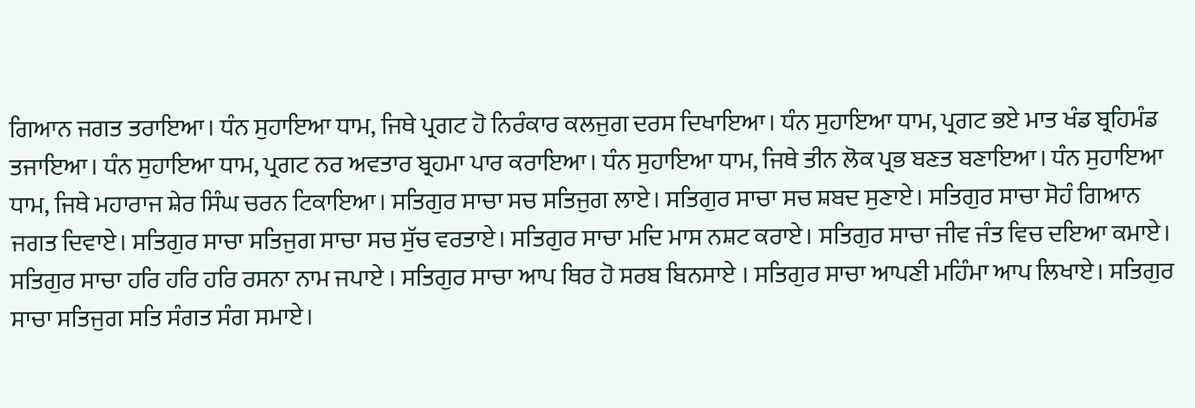ਗਿਆਨ ਜਗਤ ਤਰਾਇਆ। ਧੰਨ ਸੁਹਾਇਆ ਧਾਮ, ਜਿਥੇ ਪ੍ਰਗਟ ਹੋ ਨਿਰੰਕਾਰ ਕਲਜੁਗ ਦਰਸ ਦਿਖਾਇਆ। ਧੰਨ ਸੁਹਾਇਆ ਧਾਮ, ਪ੍ਰਗਟ ਭਏ ਮਾਤ ਖੰਡ ਬ੍ਰਹਿਮੰਡ ਤਜਾਇਆ। ਧੰਨ ਸੁਹਾਇਆ ਧਾਮ, ਪ੍ਰਗਟ ਨਰ ਅਵਤਾਰ ਬ੍ਰਹਮਾ ਪਾਰ ਕਰਾਇਆ। ਧੰਨ ਸੁਹਾਇਆ ਧਾਮ, ਜਿਥੇ ਤੀਨ ਲੋਕ ਪ੍ਰਭ ਬਣਤ ਬਣਾਇਆ। ਧੰਨ ਸੁਹਾਇਆ ਧਾਮ, ਜਿਥੇ ਮਹਾਰਾਜ ਸ਼ੇਰ ਸਿੰਘ ਚਰਨ ਟਿਕਾਇਆ। ਸਤਿਗੁਰ ਸਾਚਾ ਸਚ ਸਤਿਜੁਗ ਲਾਏ। ਸਤਿਗੁਰ ਸਾਚਾ ਸਚ ਸ਼ਬਦ ਸੁਣਾਏ। ਸਤਿਗੁਰ ਸਾਚਾ ਸੋਹੰ ਗਿਆਨ ਜਗਤ ਦਿਵਾਏ। ਸਤਿਗੁਰ ਸਾਚਾ ਸਤਿਜੁਗ ਸਾਚਾ ਸਚ ਸੁੱਚ ਵਰਤਾਏ। ਸਤਿਗੁਰ ਸਾਚਾ ਮਦਿ ਮਾਸ ਨਸ਼ਟ ਕਰਾਏ। ਸਤਿਗੁਰ ਸਾਚਾ ਜੀਵ ਜੰਤ ਵਿਚ ਦਇਆ ਕਮਾਏ। ਸਤਿਗੁਰ ਸਾਚਾ ਹਰਿ ਹਰਿ ਹਰਿ ਰਸਨਾ ਨਾਮ ਜਪਾਏ । ਸਤਿਗੁਰ ਸਾਚਾ ਆਪ ਥਿਰ ਹੋ ਸਰਬ ਬਿਨਸਾਏ । ਸਤਿਗੁਰ ਸਾਚਾ ਆਪਣੀ ਮਹਿੰਮਾ ਆਪ ਲਿਖਾਏ। ਸਤਿਗੁਰ ਸਾਚਾ ਸਤਿਜੁਗ ਸਤਿ ਸੰਗਤ ਸੰਗ ਸਮਾਏ।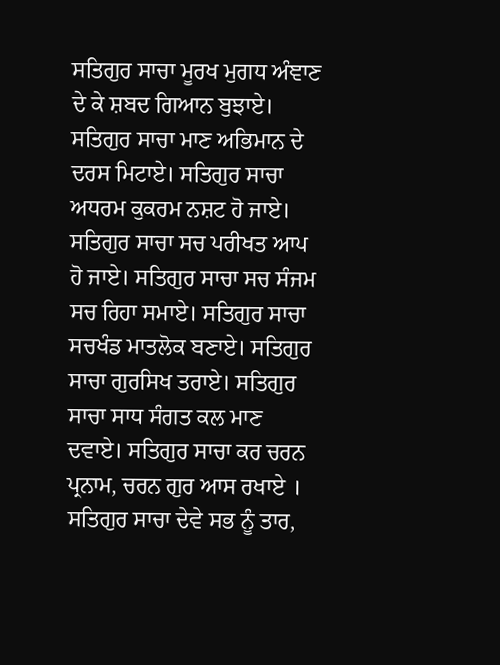ਸਤਿਗੁਰ ਸਾਚਾ ਮੂਰਖ ਮੁਗਧ ਅੰਞਾਣ ਦੇ ਕੇ ਸ਼ਬਦ ਗਿਆਨ ਬੁਝਾਏ। ਸਤਿਗੁਰ ਸਾਚਾ ਮਾਣ ਅਭਿਮਾਨ ਦੇ ਦਰਸ ਮਿਟਾਏ। ਸਤਿਗੁਰ ਸਾਚਾ ਅਧਰਮ ਕੁਕਰਮ ਨਸ਼ਟ ਹੋ ਜਾਏ। ਸਤਿਗੁਰ ਸਾਚਾ ਸਚ ਪਰੀਖਤ ਆਪ ਹੋ ਜਾਏ। ਸਤਿਗੁਰ ਸਾਚਾ ਸਚ ਸੰਜਮ ਸਚ ਰਿਹਾ ਸਮਾਏ। ਸਤਿਗੁਰ ਸਾਚਾ ਸਚਖੰਡ ਮਾਤਲੋਕ ਬਣਾਏ। ਸਤਿਗੁਰ ਸਾਚਾ ਗੁਰਸਿਖ ਤਰਾਏ। ਸਤਿਗੁਰ ਸਾਚਾ ਸਾਧ ਸੰਗਤ ਕਲ ਮਾਣ ਦਵਾਏ। ਸਤਿਗੁਰ ਸਾਚਾ ਕਰ ਚਰਨ ਪ੍ਰਨਾਮ, ਚਰਨ ਗੁਰ ਆਸ ਰਖਾਏ । ਸਤਿਗੁਰ ਸਾਚਾ ਦੇਵੇ ਸਭ ਨੂੰ ਤਾਰ,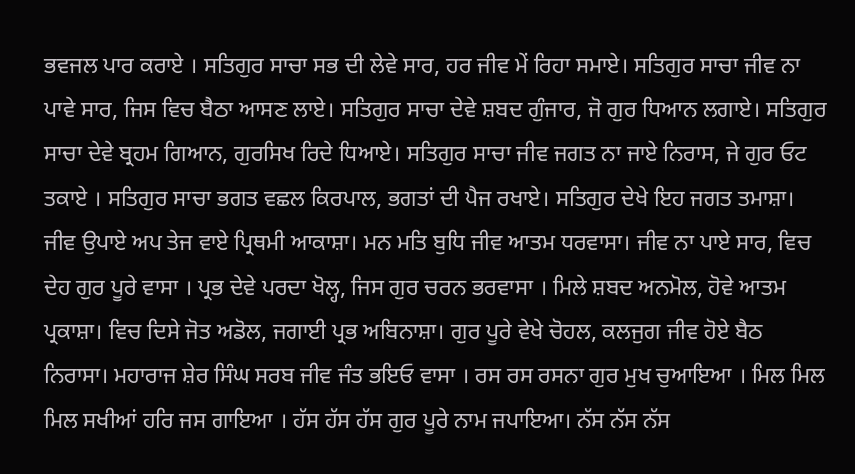ਭਵਜਲ ਪਾਰ ਕਰਾਏ । ਸਤਿਗੁਰ ਸਾਚਾ ਸਭ ਦੀ ਲੇਵੇ ਸਾਰ, ਹਰ ਜੀਵ ਮੇਂ ਰਿਹਾ ਸਮਾਏ। ਸਤਿਗੁਰ ਸਾਚਾ ਜੀਵ ਨਾ ਪਾਵੇ ਸਾਰ, ਜਿਸ ਵਿਚ ਬੈਠਾ ਆਸਣ ਲਾਏ। ਸਤਿਗੁਰ ਸਾਚਾ ਦੇਵੇ ਸ਼ਬਦ ਗੁੰਜਾਰ, ਜੋ ਗੁਰ ਧਿਆਨ ਲਗਾਏ। ਸਤਿਗੁਰ ਸਾਚਾ ਦੇਵੇ ਬ੍ਰਹਮ ਗਿਆਨ, ਗੁਰਸਿਖ ਰਿਦੇ ਧਿਆਏ। ਸਤਿਗੁਰ ਸਾਚਾ ਜੀਵ ਜਗਤ ਨਾ ਜਾਏ ਨਿਰਾਸ, ਜੇ ਗੁਰ ਓਟ ਤਕਾਏ । ਸਤਿਗੁਰ ਸਾਚਾ ਭਗਤ ਵਛਲ ਕਿਰਪਾਲ, ਭਗਤਾਂ ਦੀ ਪੈਜ ਰਖਾਏ। ਸਤਿਗੁਰ ਦੇਖੇ ਇਹ ਜਗਤ ਤਮਾਸ਼ਾ। ਜੀਵ ਉਪਾਏ ਅਪ ਤੇਜ ਵਾਏ ਪ੍ਰਿਥਮੀ ਆਕਾਸ਼ਾ। ਮਨ ਮਤਿ ਬੁਧਿ ਜੀਵ ਆਤਮ ਧਰਵਾਸਾ। ਜੀਵ ਨਾ ਪਾਏ ਸਾਰ, ਵਿਚ ਦੇਹ ਗੁਰ ਪੂਰੇ ਵਾਸਾ । ਪ੍ਰਭ ਦੇਵੇ ਪਰਦਾ ਖੋਲ੍ਹ, ਜਿਸ ਗੁਰ ਚਰਨ ਭਰਵਾਸਾ । ਮਿਲੇ ਸ਼ਬਦ ਅਨਮੋਲ, ਹੋਵੇ ਆਤਮ ਪ੍ਰਕਾਸ਼ਾ। ਵਿਚ ਦਿਸੇ ਜੋਤ ਅਡੋਲ, ਜਗਾਈ ਪ੍ਰਭ ਅਬਿਨਾਸ਼ਾ। ਗੁਰ ਪੂਰੇ ਵੇਖੇ ਚੋਹਲ, ਕਲਜੁਗ ਜੀਵ ਹੋਏ ਬੈਠ ਨਿਰਾਸਾ। ਮਹਾਰਾਜ ਸ਼ੇਰ ਸਿੰਘ ਸਰਬ ਜੀਵ ਜੰਤ ਭਇਓ ਵਾਸਾ । ਰਸ ਰਸ ਰਸਨਾ ਗੁਰ ਮੁਖ ਚੁਆਇਆ । ਮਿਲ ਮਿਲ ਮਿਲ ਸਖੀਆਂ ਹਰਿ ਜਸ ਗਾਇਆ । ਹੱਸ ਹੱਸ ਹੱਸ ਗੁਰ ਪੂਰੇ ਨਾਮ ਜਪਾਇਆ। ਨੱਸ ਨੱਸ ਨੱਸ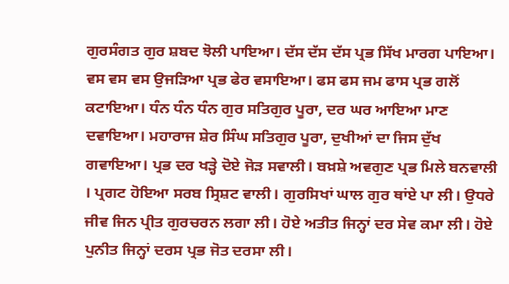ਗੁਰਸੰਗਤ ਗੁਰ ਸ਼ਬਦ ਝੋਲੀ ਪਾਇਆ। ਦੱਸ ਦੱਸ ਦੱਸ ਪ੍ਰਭ ਸਿੱਖ ਮਾਰਗ ਪਾਇਆ। ਵਸ ਵਸ ਵਸ ਉਜੜਿਆ ਪ੍ਰਭ ਫੇਰ ਵਸਾਇਆ। ਫਸ ਫਸ ਜਮ ਫਾਸ ਪ੍ਰਭ ਗਲੋਂ ਕਟਾਇਆ। ਧੰਨ ਧੰਨ ਧੰਨ ਗੁਰ ਸਤਿਗੁਰ ਪੂਰਾ, ਦਰ ਘਰ ਆਇਆ ਮਾਣ ਦਵਾਇਆ। ਮਹਾਰਾਜ ਸ਼ੇਰ ਸਿੰਘ ਸਤਿਗੁਰ ਪੂਰਾ, ਦੁਖੀਆਂ ਦਾ ਜਿਸ ਦੁੱਖ ਗਵਾਇਆ। ਪ੍ਰਭ ਦਰ ਖੜ੍ਹੇ ਦੋਏ ਜੋੜ ਸਵਾਲੀ। ਬਖ਼ਸ਼ੇ ਅਵਗੁਣ ਪ੍ਰਭ ਮਿਲੇ ਬਨਵਾਲੀ । ਪ੍ਰਗਟ ਹੋਇਆ ਸਰਬ ਸ੍ਰਿਸ਼ਟ ਵਾਲੀ। ਗੁਰਸਿਖਾਂ ਘਾਲ ਗੁਰ ਥਾਂਏ ਪਾ ਲੀ। ਉਧਰੇ ਜੀਵ ਜਿਨ ਪ੍ਰੀਤ ਗੁਰਚਰਨ ਲਗਾ ਲੀ। ਹੋਏ ਅਤੀਤ ਜਿਨ੍ਹਾਂ ਦਰ ਸੇਵ ਕਮਾ ਲੀ। ਹੋਏ ਪੁਨੀਤ ਜਿਨ੍ਹਾਂ ਦਰਸ ਪ੍ਰਭ ਜੋਤ ਦਰਸਾ ਲੀ।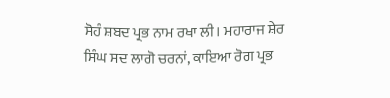ਸੋਹੰ ਸ਼ਬਦ ਪ੍ਰਭ ਨਾਮ ਰਖਾ ਲੀ। ਮਹਾਰਾਜ ਸ਼ੇਰ ਸਿੰਘ ਸਦ ਲਾਗੋ ਚਰਨਾਂ, ਕਾਇਆ ਰੋਗ ਪ੍ਰਭ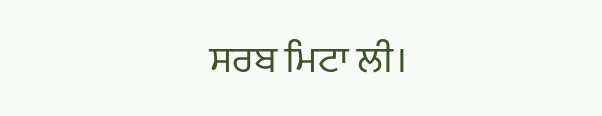ਸਰਬ ਮਿਟਾ ਲੀ।